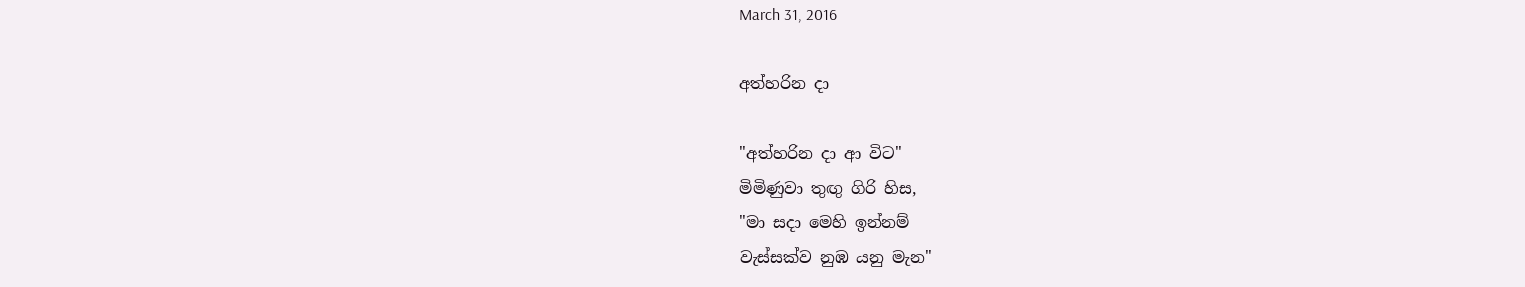March 31, 2016

අත්හරින දා

"අත්හරින දා ආ විට"
මිමිණුවා තුඟු ගිරි හිස,
"මා සදා මෙහි ඉන්නම්
වැස්සක්ව නුඹ යනු මැන"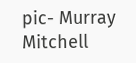pic- Murray Mitchell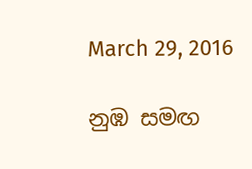March 29, 2016

නුඹ සමඟ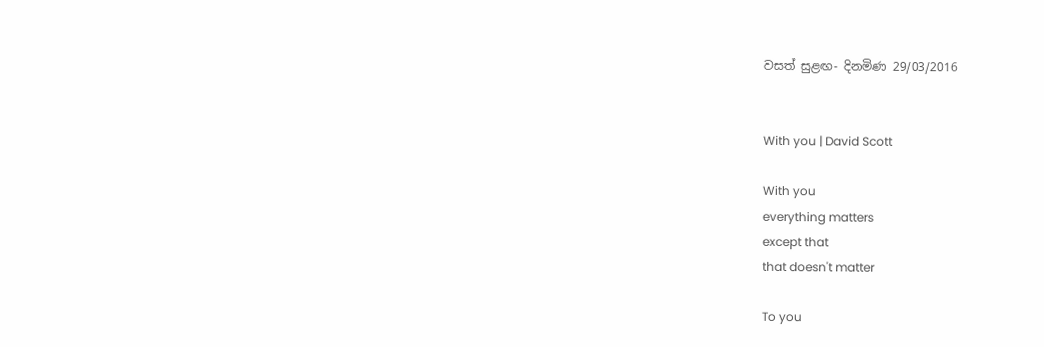වසත් සුළඟ- දිනමිණ 29/03/2016


With you | David Scott

With you
everything matters
except that
that doesn't matter

To you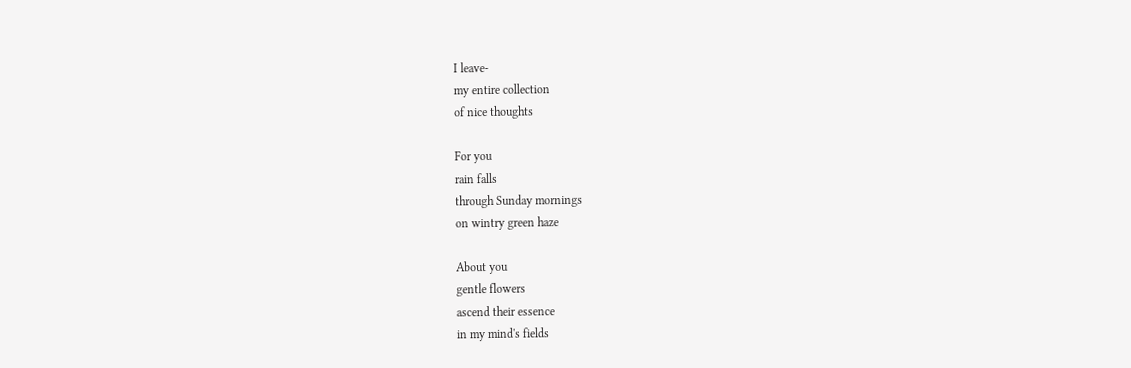I leave-
my entire collection
of nice thoughts

For you
rain falls
through Sunday mornings
on wintry green haze

About you
gentle flowers
ascend their essence
in my mind's fields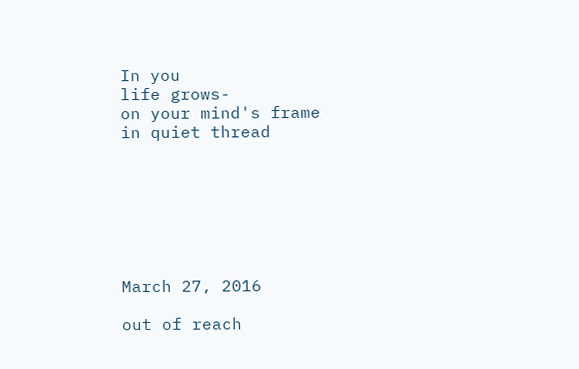In you
life grows-
on your mind's frame
in quiet thread







March 27, 2016

out of reach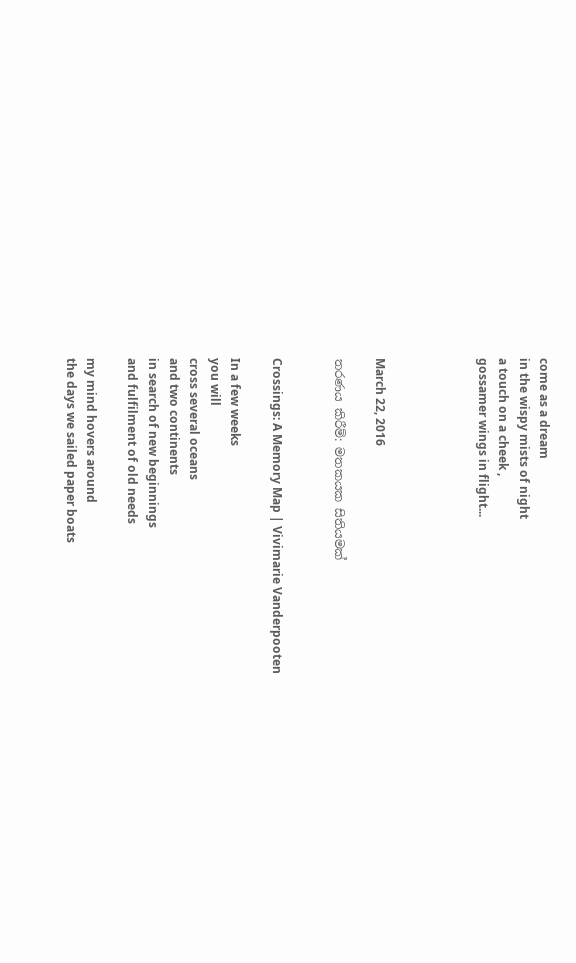come as a dream
in the wispy mists of night
a touch on a cheek ,
gossamer wings in flight...




March 22, 2016

තරණය කිරීම්: මතකයක සිතියමක්


Crossings: A Memory Map | Vivimarie Vanderpooten

In a few weeks
you will
cross several oceans
and two continents
in search of new beginnings
and fulfilment of old needs

my mind hovers around
the days we sailed paper boats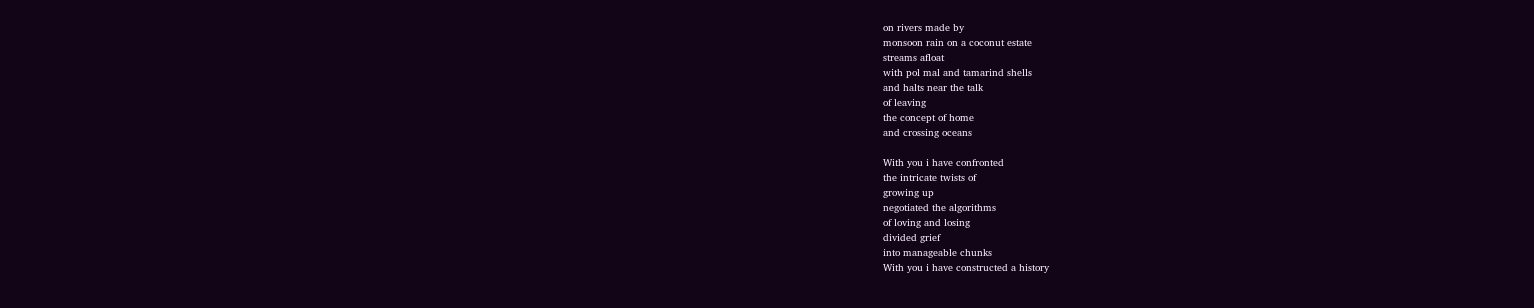on rivers made by
monsoon rain on a coconut estate
streams afloat
with pol mal and tamarind shells
and halts near the talk
of leaving
the concept of home
and crossing oceans

With you i have confronted
the intricate twists of
growing up
negotiated the algorithms
of loving and losing
divided grief
into manageable chunks
With you i have constructed a history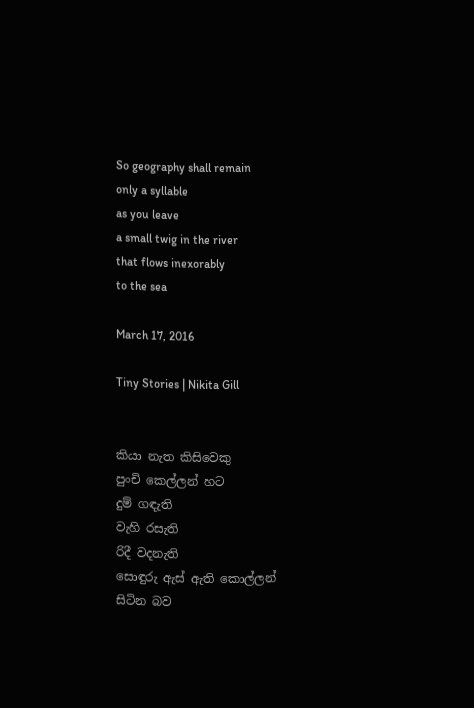So geography shall remain
only a syllable
as you leave
a small twig in the river
that flows inexorably
to the sea

March 17, 2016

Tiny Stories | Nikita Gill


කියා නැත කිසිවෙකු
පුංචි කෙල්ලන් හට
දුම් ගඳැති
වැහි රසැති
රිදී වදනැති
සොඳුරු ඇස් ඇති කොල්ලන්
සිටින බව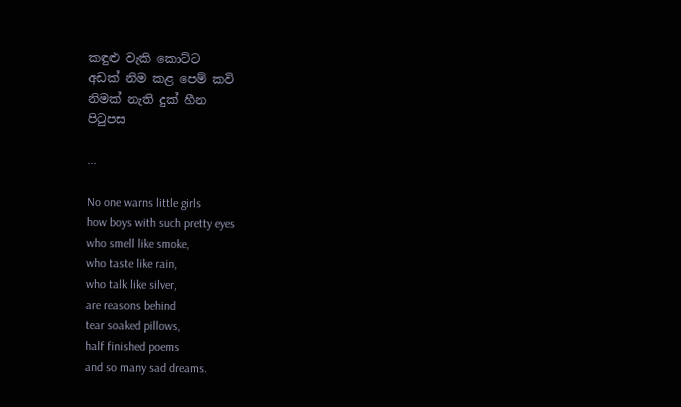කඳුළු වැකි කොට්ට
අඩක් නිම කළ පෙම් කවි
නිමක් නැති දුක් හීන
පිටුපස

...

No one warns little girls
how boys with such pretty eyes
who smell like smoke,
who taste like rain,
who talk like silver,
are reasons behind
tear soaked pillows,
half finished poems
and so many sad dreams.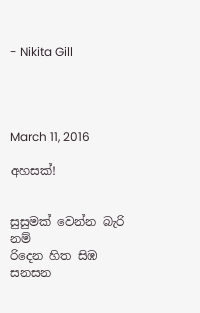- Nikita Gill




March 11, 2016

අහසක්!


සුසුමක් වෙන්න බැරි නම්
රිදෙන හිත සිඹ සනසන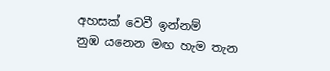අහසක් වෙවී ඉන්නම්
නුඹ යනෙන මඟ හැම තැන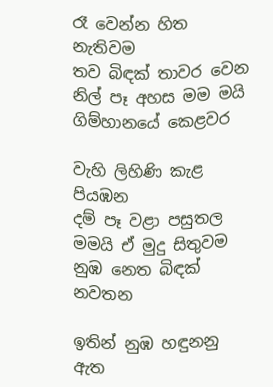රෑ වෙන්න හිත නැතිවම
තව බිඳක් තාවර වෙන
නිල් පෑ අහස මම මයි
ගිම්හානයේ කෙළවර

වැහි ලිහිණි කැළ පියඹන
දම් පෑ වළා පසුතල
මමයි ඒ මුදු සිතුවම
නුඹ නෙත බිඳක් නවතන

ඉතින් නුඹ හඳුනනු ඇත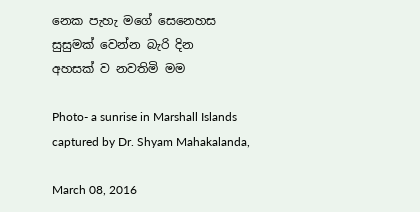නෙක පැහැ මගේ සෙනෙහස
සුසුමක් වෙන්න බැරි දින
අහසක් ව නවතිමි මම

Photo- a sunrise in Marshall Islands captured by Dr. Shyam Mahakalanda,

March 08, 2016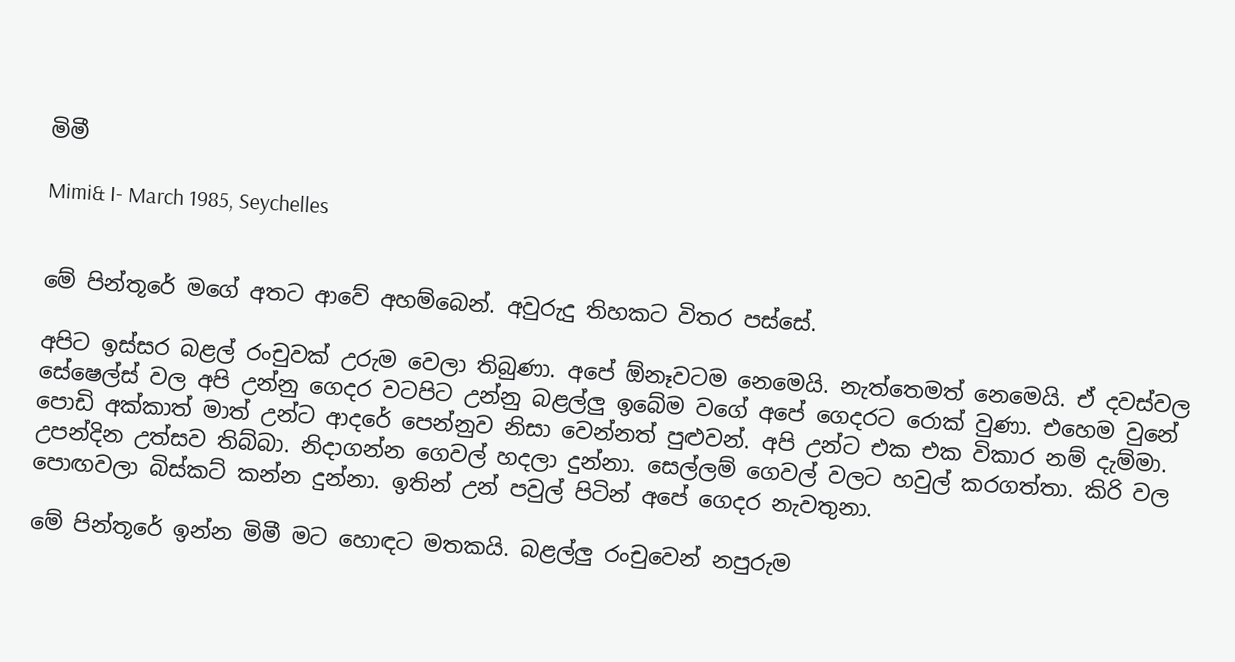මිමී

Mimi& I- March 1985, Seychelles


මේ පින්තූරේ මගේ අතට ආවේ අහම්බෙන්. අවුරුදු තිහකට විතර පස්සේ.

අපිට ඉස්සර බළල් රංචුවක් උරුම වෙලා තිබුණා. අපේ ඕනෑවටම නෙමෙයි. නැත්තෙමත් නෙමෙයි. ඒ දවස්වල සේෂෙල්ස් වල අපි උන්නු ගෙදර වටපිට උන්නු බළල්ලු ඉබේම වගේ අපේ ගෙදරට රොක් වුණා. එහෙම වුනේ පොඩි අක්කාත් මාත් උන්ට ආදරේ පෙන්නුව නිසා වෙන්නත් පුළුවන්. අපි උන්ට එක එක විකාර නම් දැම්මා. උපන්දින උත්සව තිබ්බා. නිදාගන්න ගෙවල් හදලා දුන්නා. සෙල්ලම් ගෙවල් වලට හවුල් කරගත්තා. කිරි වල පොඟවලා බිස්කට් කන්න දුන්නා. ඉතින් උන් පවුල් පිටින් අපේ ගෙදර නැවතුනා.

මේ පින්තූරේ ඉන්න මිමී මට හොඳට මතකයි. බළල්ලු රංචුවෙන් නපුරුම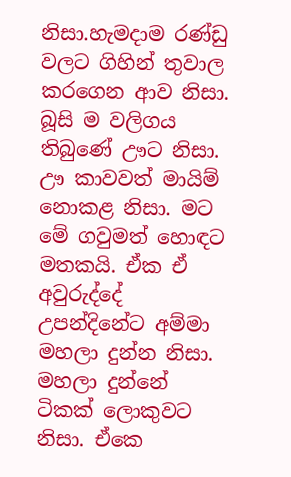නිසා.හැමදාම රණ්ඩු වලට ගිහින් තුවාල කරගෙන ආව නිසා. බූසි ම වලිගය තිබුණේ ඌට නිසා. ඌ කාවවත් මායිම් නොකළ නිසා. මට මේ ගවුමත් හොඳට මතකයි. ඒක ඒ අවුරුද්දේ උපන්දිනේට අම්මා මහලා දුන්න නිසා. මහලා දුන්නේ ටිකක් ලොකුවට නිසා. ඒකෙ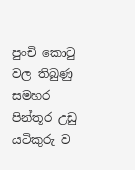පුංචි කොටු වල තිබුණු සමහර පින්තූර උඩු යටිකුරු ව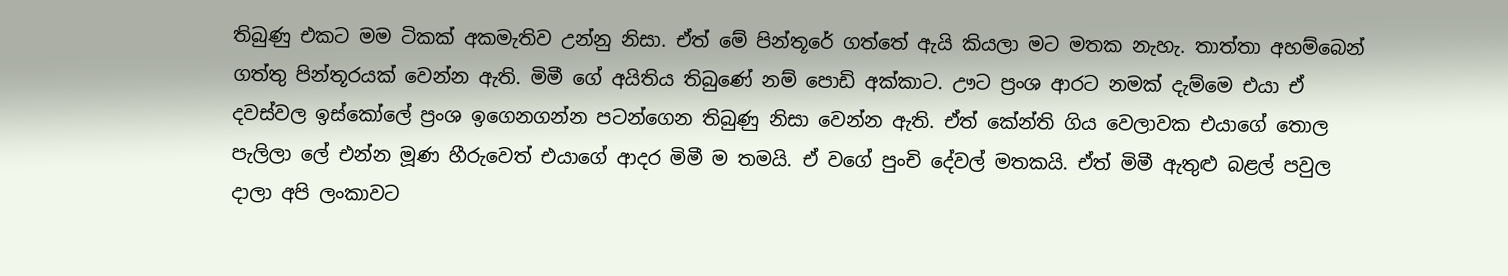තිබුණු එකට මම ටිකක් අකමැතිව උන්නු නිසා. ඒත් මේ පින්තූරේ ගත්තේ ඇයි කියලා මට මතක නැහැ. තාත්තා අහම්බෙන් ගත්තු පින්තූරයක් වෙන්න ඇති. මිමී ගේ අයිතිය තිබුණේ නම් පොඩි අක්කාට. ඌට ප්‍රංශ ආරට නමක් දැම්මෙ එයා ඒ දවස්වල ඉස්කෝලේ ප්‍රංශ ඉගෙනගන්න පටන්ගෙන තිබුණු නිසා වෙන්න ඇති. ඒත් කේන්ති ගිය වෙලාවක එයාගේ තොල පැලිලා ලේ එන්න මූණ හීරුවෙත් එයාගේ ආදර මිමී ම තමයි. ඒ වගේ පුංචි දේවල් මතකයි. ඒත් මිමී ඇතුළු බළල් පවුල දාලා අපි ලංකාවට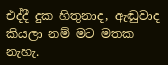එද්දී දුක හිතුනාද, ඇඬුවාද කියලා නම් මට මතක නැහැ.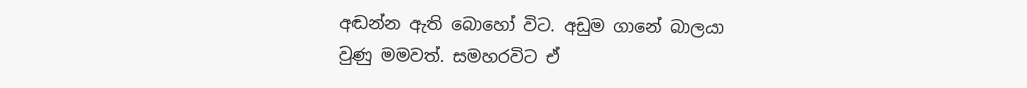අඬන්න ඇති බොහෝ විට. අඩුම ගානේ බාලයා වුණු මමවත්. සමහරවිට ඒ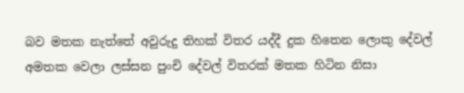බව මතක නැත්තේ අවුරුදු තිහක් විතර යද්දී දුක හිතෙන ලොකු දේවල් අමතක වෙලා ලස්සන පුංචි දේවල් විතරක් මතක හිටින නිසා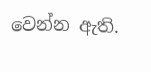වෙන්න ඇති.